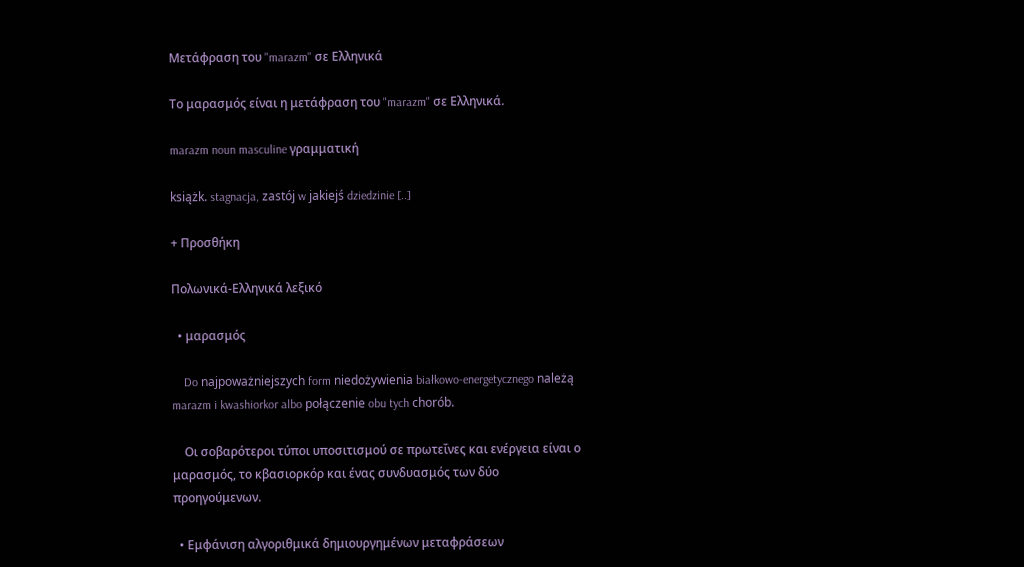Μετάφραση του "marazm" σε Ελληνικά

Το μαρασμός είναι η μετάφραση του "marazm" σε Ελληνικά.

marazm noun masculine γραμματική

książk. stagnacja, zastój w jakiejś dziedzinie [..]

+ Προσθήκη

Πολωνικά-Ελληνικά λεξικό

  • μαρασμός

    Do najpoważniejszych form niedożywienia białkowo-energetycznego należą marazm i kwashiorkor albo połączenie obu tych chorób.

    Οι σοβαρότεροι τύποι υποσιτισμού σε πρωτεΐνες και ενέργεια είναι ο μαρασμός, το κβασιορκόρ και ένας συνδυασμός των δύο προηγούμενων.

  • Εμφάνιση αλγοριθμικά δημιουργημένων μεταφράσεων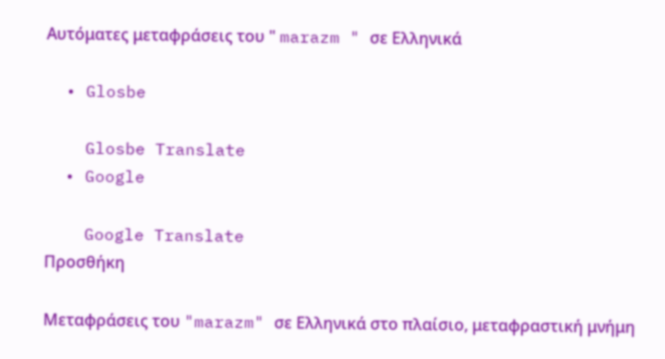Αυτόματες μεταφράσεις του " marazm " σε Ελληνικά

  • Glosbe

    Glosbe Translate
  • Google

    Google Translate
Προσθήκη

Μεταφράσεις του "marazm" σε Ελληνικά στο πλαίσιο, μεταφραστική μνήμη